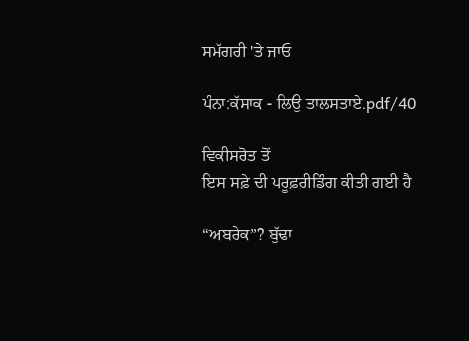ਸਮੱਗਰੀ 'ਤੇ ਜਾਓ

ਪੰਨਾ:ਕੱਸਾਕ - ਲਿਉ ਤਾਲਸਤਾਏ.pdf/40

ਵਿਕੀਸਰੋਤ ਤੋਂ
ਇਸ ਸਫ਼ੇ ਦੀ ਪਰੂਫ਼ਰੀਡਿੰਗ ਕੀਤੀ ਗਈ ਹੈ

“ਅਬਰੇਕ”? ਬੁੱਢਾ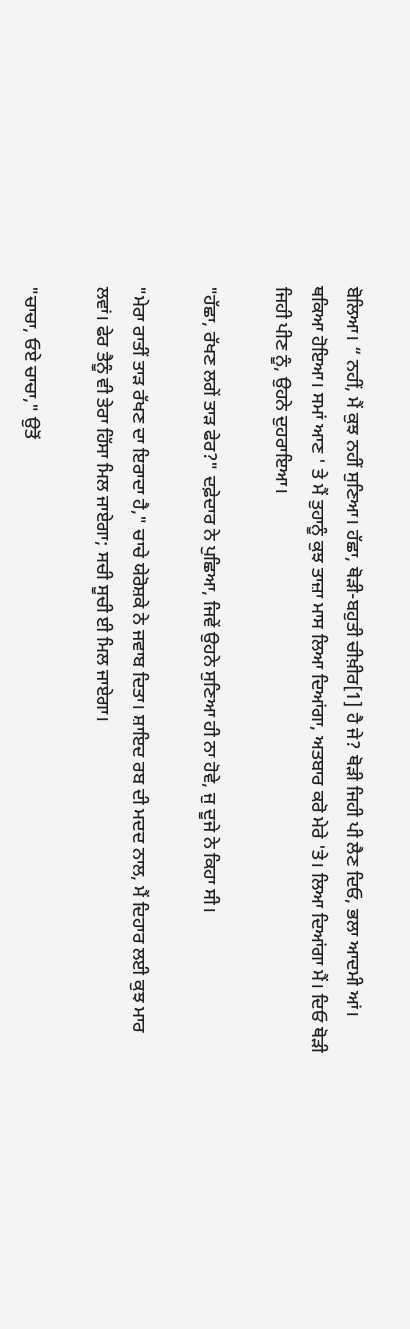ਬੋਲਿਆ। “ ਨਹੀਂ, ਮੈਂ ਕੁਝ ਨਹੀਂ ਸੁਣਿਆ। ਹੱਛਾ, ਥੋੜੀ-ਬਹੁਤੀ ਚੀਖ਼ੀਰ[1] ਹੈ ਜੇ? ਥੋੜੀ ਜਿਹੀ ਪੀ ਲੈਣ ਦਿਓ, ਭਲਾ ਆਦਮੀ ਆਂ। ਥਕਿਆ ਹੋਇਆ। ਸਮਾਂ ਆਣ ' ਤੇ ਮੈਂ ਤੁਹਾਨੂੰ ਕੁਝ ਤਾਜ਼ਾ ਮਾਸ ਲਿਆ ਦਿਆਂਗਾ, ਅਤਬਾਰ ਕਰੋ ਮੇਰੇ 'ਤੇ। ਲਿਆ ਦਿਆਂਗਾ ਮੈਂ। ਦਿਓ ਥੋੜੀ ਜਿਹੀ ਪੀਣ ਨੂੰ, ਉਹਨੇ ਦੁਹਰਾਇਆ।

"ਹੱਛਾ, ਰੱਖਣ ਲਗੇਂ ਤਾੜ ਫੇਰ?" ਦਫ਼ੇਦਾਰ ਨੇ ਪੁਛਿਆ, ਜਿਵੇਂ ਉਹਨੇ ਸੁਣਿਆ ਹੀ ਨਾ ਹੋਵੇ, ਜੁ ਦੂਜੇ ਨੇ ਕਿਹਾ ਸੀ।

"ਮੇਰਾ ਰਾਤੀਂ ਤਾੜ ਰੱਖਣ ਦਾ ਇਰਾਦਾ ਹੈ," ਚਾਚੇ ਯੇਰੋਸ਼ਕੇ ਨੇ ਜਵਾਬ ਦਿਤਾ। ਸ਼ਾਇਦ ਰਬ ਦੀ ਮਦਦ ਨਾਲ, ਮੈਂ ਦਿਹਾਰ ਲਈ ਕੁਝ ਮਾਰ ਲਵਾਂ। ਫੇਰ ਤੈਨੂੰ ਵੀ ਤੇਰਾ ਹਿੱਸਾ ਮਿਲ ਜਾਏਗਾ; ਸਚੀ ਸੂਚੀ ਈ ਮਿਲ ਜਾਏਗਾ।

"ਚਾਚਾ, ਓਏ ਚਾਚਾ," ਉਤੋਂ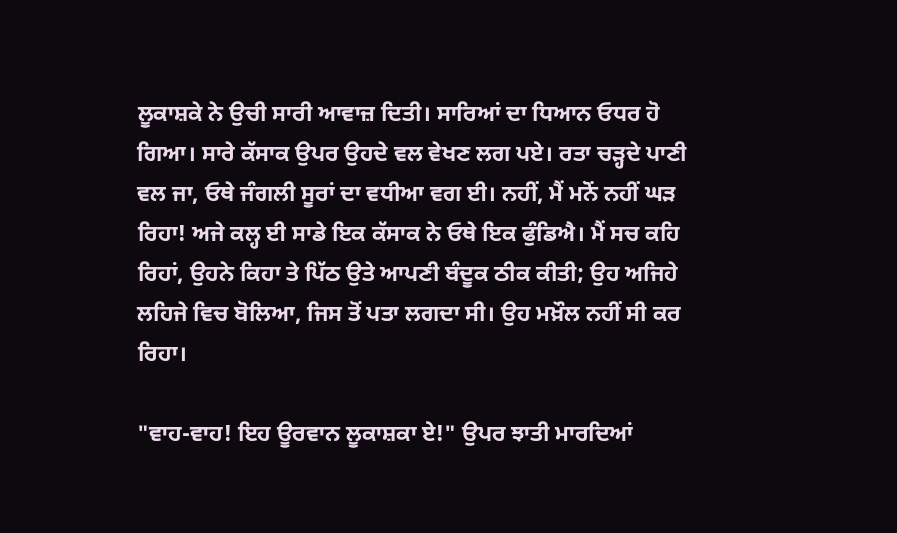ਲੂਕਾਸ਼ਕੇ ਨੇ ਉਚੀ ਸਾਰੀ ਆਵਾਜ਼ ਦਿਤੀ। ਸਾਰਿਆਂ ਦਾ ਧਿਆਨ ਓਧਰ ਹੋ ਗਿਆ। ਸਾਰੇ ਕੱਸਾਕ ਉਪਰ ਉਹਦੇ ਵਲ ਵੇਖਣ ਲਗ ਪਏ। ਰਤਾ ਚੜ੍ਹਦੇ ਪਾਣੀ ਵਲ ਜਾ, ਓਥੇ ਜੰਗਲੀ ਸੂਰਾਂ ਦਾ ਵਧੀਆ ਵਗ ਈ। ਨਹੀਂ, ਮੈਂ ਮਨੋਂ ਨਹੀਂ ਘੜ ਰਿਹਾ! ਅਜੇ ਕਲ੍ਹ ਈ ਸਾਡੇ ਇਕ ਕੱਸਾਕ ਨੇ ਓਥੇ ਇਕ ਫੁੰਡਿਐ। ਮੈਂ ਸਚ ਕਹਿ ਰਿਹਾਂ, ਉਹਨੇ ਕਿਹਾ ਤੇ ਪਿੱਠ ਉਤੇ ਆਪਣੀ ਬੰਦੂਕ ਠੀਕ ਕੀਤੀ; ਉਹ ਅਜਿਹੇ ਲਹਿਜੇ ਵਿਚ ਬੋਲਿਆ, ਜਿਸ ਤੋਂ ਪਤਾ ਲਗਦਾ ਸੀ। ਉਹ ਮਖ਼ੌਲ ਨਹੀਂ ਸੀ ਕਰ ਰਿਹਾ।

"ਵਾਹ-ਵਾਹ! ਇਹ ਊਰਵਾਨ ਲੂਕਾਸ਼ਕਾ ਏ!" ਉਪਰ ਝਾਤੀ ਮਾਰਦਿਆਂ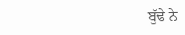ਬੁੱਢੇ ਨੇ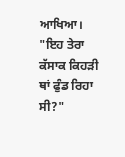ਆਖਿਆ। "ਇਹ ਤੇਰਾ ਕੱਸਾਕ ਕਿਹੜੀ ਥਾਂ ਫੁੰਡ ਰਿਹਾ ਸੀ?"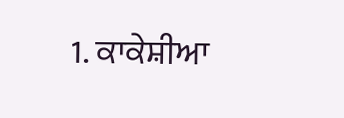1. ਕਾਕੇਸ਼ੀਆ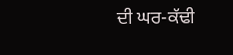ਦੀ ਘਰ-ਕੱਢੀ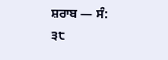ਸ਼ਰਾਬ — ਸੰ:
੩੮